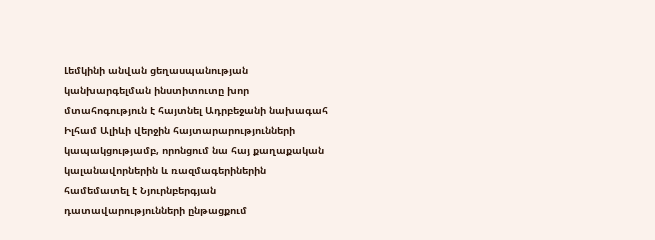Լեմկինի անվան ցեղասպանության կանխարգելման ինստիտուտը խոր մտահոգություն է հայտնել Ադրբեջանի նախագահ Իլհամ Ալիևի վերջին հայտարարությունների կապակցությամբ, որոնցում նա հայ քաղաքական կալանավորներին և ռազմագերիներին համեմատել է Նյուրնբերգյան դատավարությունների ընթացքում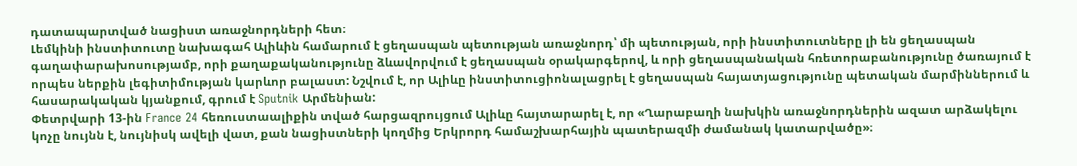դատապարտված նացիստ առաջնորդների հետ։
Լեմկինի ինստիտուտը նախագահ Ալիևին համարում է ցեղասպան պետության առաջնորդ՝ մի պետության, որի ինստիտուտները լի են ցեղասպան գաղափարախոսությամբ, որի քաղաքականությունը ձևավորվում է ցեղասպան օրակարգերով, և որի ցեղասպանական հռետորաբանությունը ծառայում է որպես ներքին լեգիտիմության կարևոր բալաստ: Նշվում է, որ Ալիևը ինստիտուցիոնալացրել է ցեղասպան հայատյացությունը պետական մարմիններում և հասարակական կյանքում, գրում է Sputnik Արմենիան:
Փետրվարի 13-ին France 24 հեռուստաալիքին տված հարցազրույցում Ալիևը հայտարարել է, որ «Ղարաբաղի նախկին առաջնորդներին ազատ արձակելու կոչը նույնն է, նույնիսկ ավելի վատ, քան նացիստների կողմից Երկրորդ համաշխարհային պատերազմի ժամանակ կատարվածը»։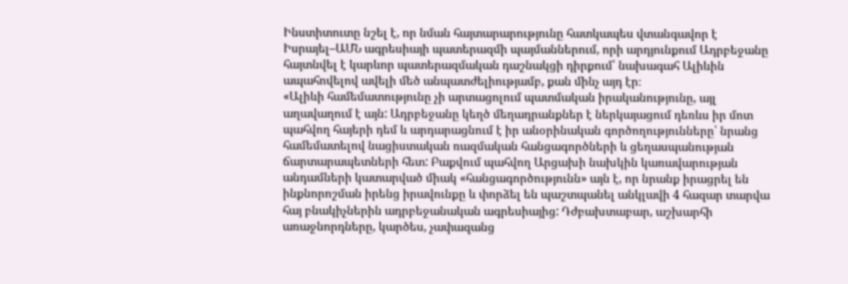Ինստիտուտը նշել է, որ նման հայտարարությունը հատկապես վտանգավոր է Իսրայել–ԱՄՆ ագրեսիայի պատերազմի պայմաններում, որի արդյունքում Ադրբեջանը հայտնվել է կարևոր պատերազմական դաշնակցի դիրքում՝ նախագահ Ալիևին ապահովելով ավելի մեծ անպատժելիությամբ, քան մինչ այդ էր։
«Ալիևի համեմատությունը չի արտացոլում պատմական իրականությունը, այլ աղավաղում է այն: Ադրբեջանը կեղծ մեղադրանքներ է ներկայացում դեռևս իր մոտ պահվող հայերի դեմ և արդարացնում է իր անօրինական գործողությունները՝ նրանց համեմատելով նացիստական ռազմական հանցագործների և ցեղասպանության ճարտարապետների հետ: Բաքվում պահվող Արցախի նախկին կառավարության անդամների կատարված միակ «հանցագործությունն» այն է, որ նրանք իրացրել են ինքնորոշման իրենց իրավունքը և փորձել են պաշտպանել անկլավի 4 հազար տարվա հայ բնակիչներին ադրբեջանական ագրեսիայից: Դժբախտաբար, աշխարհի առաջնորդները, կարծես, չափազանց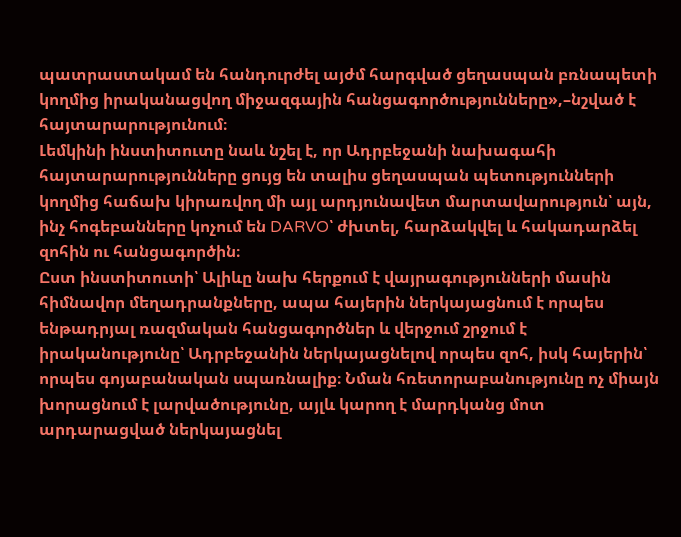պատրաստակամ են հանդուրժել այժմ հարգված ցեղասպան բռնապետի կողմից իրականացվող միջազգային հանցագործությունները»,–նշված է հայտարարությունում։
Լեմկինի ինստիտուտը նաև նշել է, որ Ադրբեջանի նախագահի հայտարարությունները ցույց են տալիս ցեղասպան պետությունների կողմից հաճախ կիրառվող մի այլ արդյունավետ մարտավարություն՝ այն, ինչ հոգեբանները կոչում են DARVO՝ ժխտել, հարձակվել և հակադարձել զոհին ու հանցագործին։
Ըստ ինստիտուտի՝ Ալիևը նախ հերքում է վայրագությունների մասին հիմնավոր մեղադրանքները, ապա հայերին ներկայացնում է որպես ենթադրյալ ռազմական հանցագործներ և վերջում շրջում է իրականությունը՝ Ադրբեջանին ներկայացնելով որպես զոհ, իսկ հայերին՝ որպես գոյաբանական սպառնալիք։ Նման հռետորաբանությունը ոչ միայն խորացնում է լարվածությունը, այլև կարող է մարդկանց մոտ արդարացված ներկայացնել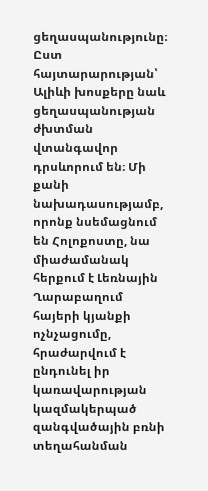ցեղասպանությունը։
Ըստ հայտարարության՝ Ալիևի խոսքերը նաև ցեղասպանության ժխտման վտանգավոր դրսևորում են։ Մի քանի նախադասությամբ, որոնք նսեմացնում են Հոլոքոստը, նա միաժամանակ հերքում է Լեռնային Ղարաբաղում հայերի կյանքի ոչնչացումը, հրաժարվում է ընդունել իր կառավարության կազմակերպած զանգվածային բռնի տեղահանման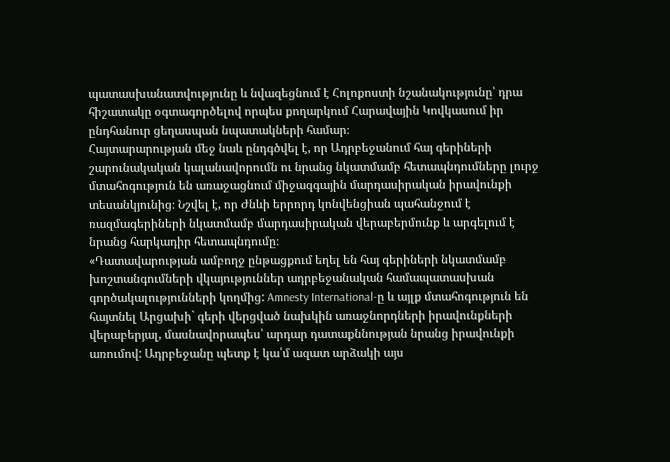պատասխանատվությունը և նվազեցնում է Հոլոքոստի նշանակությունը՝ դրա հիշատակը օգտագործելով որպես քողարկում Հարավային Կովկասում իր ընդհանուր ցեղասպան նպատակների համար։
Հայտարարության մեջ նաև ընդգծվել է, որ Ադրբեջանում հայ գերիների շարունակական կալանավորումն ու նրանց նկատմամբ հետապնդումները լուրջ մտահոգություն են առաջացնում միջազգային մարդասիրական իրավունքի տեսանկյունից։ Նշվել է, որ Ժնևի երրորդ կոնվենցիան պահանջում է ռազմագերիների նկատմամբ մարդասիրական վերաբերմունք և արգելում է նրանց հարկադիր հետապնդումը։
«Դատավարության ամբողջ ընթացքում եղել են հայ գերիների նկատմամբ խոշտանգումների վկայություններ ադրբեջանական համապատասխան գործակալությունների կողմից: Amnesty International-ը և այլք մտահոգություն են հայտնել Արցախի` գերի վերցված նախկին առաջնորդների իրավունքների վերաբերյալ, մասնավորապես՝ արդար դատաքննության նրանց իրավունքի առումով: Ադրբեջանը պետք է կա՛մ ազատ արձակի այս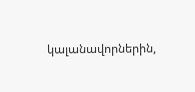կալանավորներին,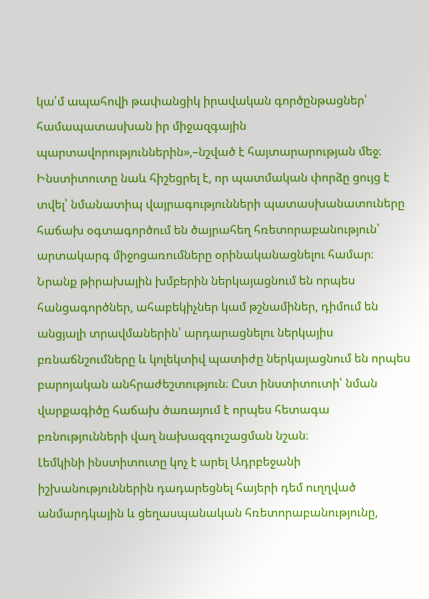կա՛մ ապահովի թափանցիկ իրավական գործընթացներ՝ համապատասխան իր միջազգային պարտավորություններին»,–նշված է հայտարարության մեջ։
Ինստիտուտը նաև հիշեցրել է, որ պատմական փորձը ցույց է տվել՝ նմանատիպ վայրագությունների պատասխանատուները հաճախ օգտագործում են ծայրահեղ հռետորաբանություն՝ արտակարգ միջոցառումները օրինականացնելու համար։ Նրանք թիրախային խմբերին ներկայացնում են որպես հանցագործներ, ահաբեկիչներ կամ թշնամիներ, դիմում են անցյալի տրավմաներին՝ արդարացնելու ներկայիս բռնաճնշումները և կոլեկտիվ պատիժը ներկայացնում են որպես բարոյական անհրաժեշտություն։ Ըստ ինստիտուտի՝ նման վարքագիծը հաճախ ծառայում է որպես հետագա բռնությունների վաղ նախազգուշացման նշան։
Լեմկինի ինստիտուտը կոչ է արել Ադրբեջանի իշխանություններին դադարեցնել հայերի դեմ ուղղված անմարդկային և ցեղասպանական հռետորաբանությունը,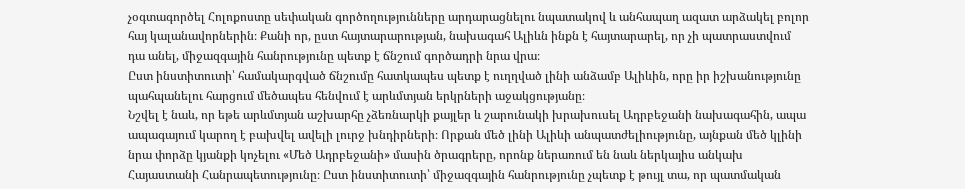չօգտագործել Հոլոքոստը սեփական գործողությունները արդարացնելու նպատակով և անհապաղ ազատ արձակել բոլոր հայ կալանավորներին։ Քանի որ, ըստ հայտարարության, նախագահ Ալիևն ինքն է հայտարարել, որ չի պատրաստվում դա անել, միջազգային հանրությունը պետք է ճնշում գործադրի նրա վրա։
Ըստ ինստիտուտի՝ համակարգված ճնշումը հատկապես պետք է ուղղված լինի անձամբ Ալիևին, որը իր իշխանությունը պահպանելու հարցում մեծապես հենվում է արևմտյան երկրների աջակցությանը։
Նշվել է նաև, որ եթե արևմտյան աշխարհը չձեռնարկի քայլեր և շարունակի խրախուսել Ադրբեջանի նախագահին, ապա ապագայում կարող է բախվել ավելի լուրջ խնդիրների։ Որքան մեծ լինի Ալիևի անպատժելիությունը, այնքան մեծ կլինի նրա փորձը կյանքի կոչելու «Մեծ Ադրբեջանի» մասին ծրագրերը, որոնք ներառում են նաև ներկայիս անկախ Հայաստանի Հանրապետությունը։ Ըստ ինստիտուտի՝ միջազգային հանրությունը չպետք է թույլ տա, որ պատմական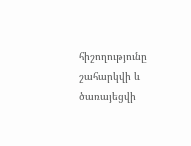հիշողությունը շահարկվի և ծառայեցվի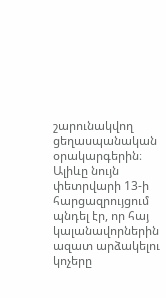շարունակվող ցեղասպանական օրակարգերին։
Ալիևը նույն փետրվարի 13-ի հարցազրույցում պնդել էր, որ հայ կալանավորներին ազատ արձակելու կոչերը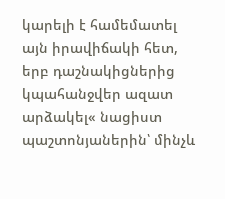կարելի է համեմատել այն իրավիճակի հետ, երբ դաշնակիցներից կպահանջվեր ազատ արձակել« նացիստ պաշտոնյաներին՝ մինչև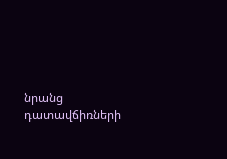նրանց դատավճիռների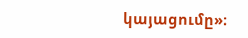կայացումը»։